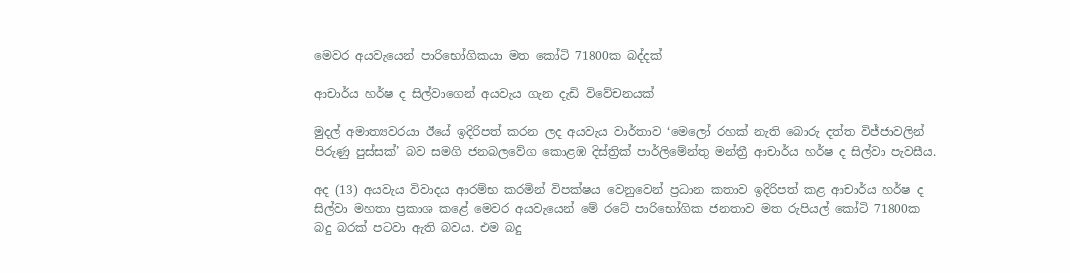මෙවර අයවැයෙන් පාරිභෝගිකයා මත කෝටි 71800ක බද්දක්

ආචාර්ය හර්ෂ ද සිල්වාගෙන් අයවැය ගැන දැඩි විවේචනයක්

මුදල් අමාත්‍යවරයා ඊයේ ඉදිරිපත් කරන ලද අයවැය වාර්තාව ‘මෙලෝ රහක් නැති බොරු දත්ත විජ්ජාවලින් පිරුණු පුස්සක්’ බව සමගි ජනබලවේග කොළඹ දිස්ත්‍රික් පාර්ලිමේන්තු මන්ත්‍රී ආචාර්ය හර්ෂ ද සිල්වා පැවසීය.

අද (13) අයවැය විවාදය ආරම්භ කරමින් විපක්ෂය වෙනුවෙන් ප්‍රධාන කතාව ඉදිරිපත් කළ ආචාර්ය හර්ෂ ද සිල්වා මහතා ප්‍රකාශ කළේ මෙවර අයවැයෙන් මේ රටේ පාරිභෝගික ජනතාව මත රුපියල් කෝටි 71800ක බදු බරක් පටවා ඇති බවය. එම බදු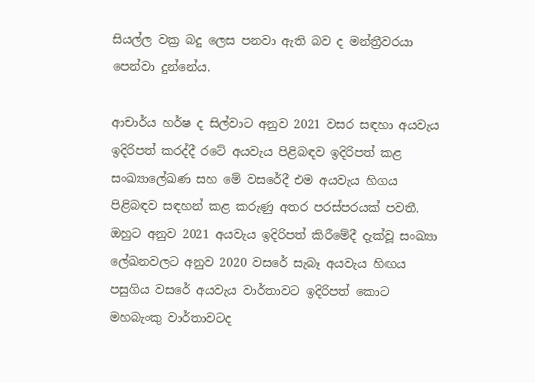සියල්ල වක්‍ර බදු ලෙස පනවා ඇති බව ද මන්ත්‍රීවරයා පෙන්වා දුන්නේය.

ආචාර්ය හර්ෂ ද සිල්වාට අනුව 2021 වසර සඳහා අයවැය ඉදිරිපත් කරද්දී රටේ අයවැය පිළිබඳව ඉදිරිපත් කළ සංඛ්‍යාලේඛණ සහ මේ වසරේදී එම අයවැය හිගය පිළිබඳව සඳහන් කළ කරුණු අතර පරස්පරයක් පවතී.  ඔහුට අනුව 2021 අයවැය ඉදිරිපත් කිරීමේදී දැක්වූ සංඛ්‍යා ලේඛනවලට අනුව 2020 වසරේ සැබෑ අයවැය හිඟය පසුගිය වසරේ අයවැය වාර්තාවට ඉදිරිපත් කොට මහබැංකු වාර්තාවටද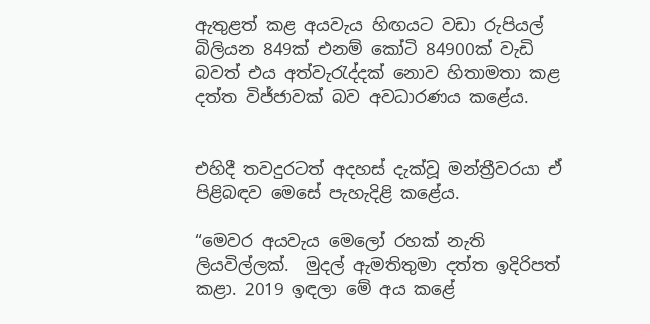ඇතුළත් කළ අයවැය හිඟයට වඩා රුපියල් බිලියන 849ක් එනම් කෝටි 84900ක් වැඩි බවත් එය අත්වැරැද්දක් නොව හිතාමතා කළ දත්ත විජ්ජාවක් බව අවධාරණය කළේය.


එහිදී තවදුරටත් අදහස් දැක්වූ මන්ත්‍රීවරයා ඒ පිළිබඳව මෙසේ පැහැදිළි කළේය.

“මෙවර අයවැය මෙලෝ රහක් නැති ලියවිල්ලක්.  මුදල් ඇමතිතුමා දත්ත ඉදිරිපත් කළා. 2019 ඉඳලා මේ අය කළේ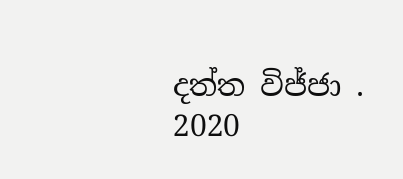දත්ත විජ්ජා . 2020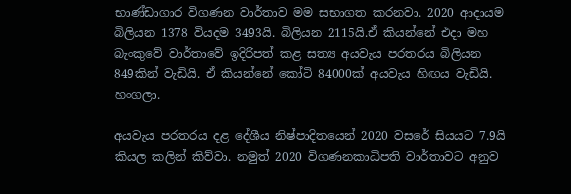භාණ්ඩාගාර විගණන වාර්තාව මම සභාගත කරනවා. 2020 ආදායම බිලියන 1378 වියදම 3493යි. බිලියන 2115යි.ඒ කියන්නේ එදා මහ බැංකුවේ වාර්තාවේ ඉදිරිපත් කළ සත්‍ය අයවැය පරතරය බිලියන 849කින් වැඩියි. ඒ කියන්නේ කෝටි 84000ක් අයවැය හිඟය වැඩියි. හංගලා.

අයවැය පරතරය දළ දේශීය නිෂ්පාදිතයෙන් 2020 වසරේ සියයට 7.9යි කියල කලින් කිව්වා. නමුත් 2020 විගණනකාධිපති වාර්තාවට අනුව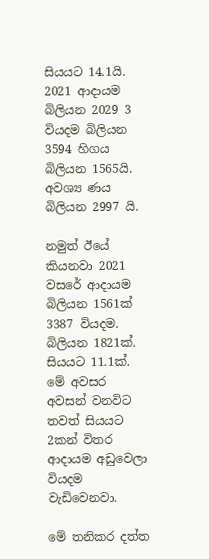සියයට 14.1යි. 2021 ආදායම බිලියන 2029 3 වියදම බිලියන 3594 හිගය බිලියන 1565යි. අවශ්‍ය ණය බිලියන 2997 යි.

නමුත් ඊයේ කියනවා 2021 වසරේ ආදායම බිලියන 1561ක් 3387 වියදම. බිලියන 1821ක්. සියයට 11.1ක්. මේ අවසර අවසන් වනවිට තවත් සියයට 2කන් විතර ආදායම අඩුවෙලා වියදම වැඩිවෙනවා.

මේ තනිකර දත්ත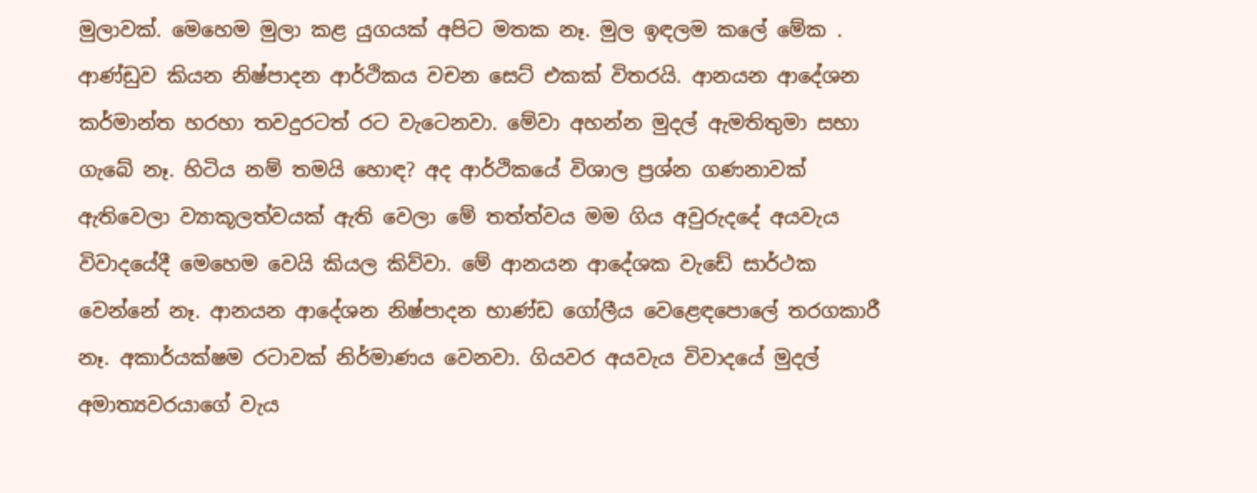මුලාවක්. මෙහෙම මුලා කළ යුගයක් අපිට මතක නෑ. මුල ඉඳලම කලේ මේක . ආණ්ඩුව කියන නිෂ්පාදන ආර්ථිකය වචන සෙට් එකක් විතරයි. ආනයන ආදේශන කර්මාන්ත හරහා තවදුරටත් රට වැටෙනවා. මේවා අහන්න මුදල් ඇමතිතුමා සභා ගැබේ නෑ. හිටිය නම් තමයි හොඳ? අද ආර්ථිකයේ විශාල ප්‍රශ්න ගණනාවක් ඇතිවෙලා ව්‍යාකූලත්වයක් ඇති වෙලා මේ තත්ත්වය මම ගිය අවුරුදදේ අයවැය විවාදයේදී මෙහෙම වෙයි කියල කිව්වා. මේ ආනයන ආදේශක වැඩේ සාර්ථක වෙන්නේ නෑ. ආනයන ආදේශන නිෂ්පාදන භාණ්ඩ ගෝලීය වෙළෙඳපොලේ තරගකාරී නෑ. අකාර්යක්ෂම රටාවක් නිර්මාණය වෙනවා. ගියවර අයවැය විවාදයේ මුදල් අමාත්‍යවරයාගේ වැය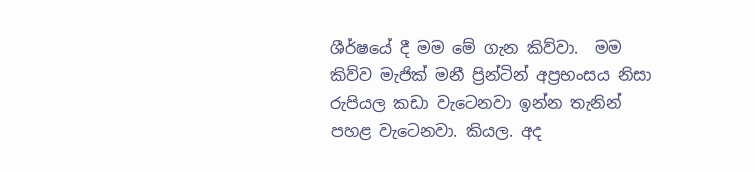ශීර්ෂයේ දී මම මේ ගැන කිව්වා.  මම කිව්ව මැජික් මනී ප්‍රින්ටින් අප්‍රභංසය නිසා රුපියල කඩා වැටෙනවා ඉන්න තැනින් පහළ වැටෙනවා. කියල. අද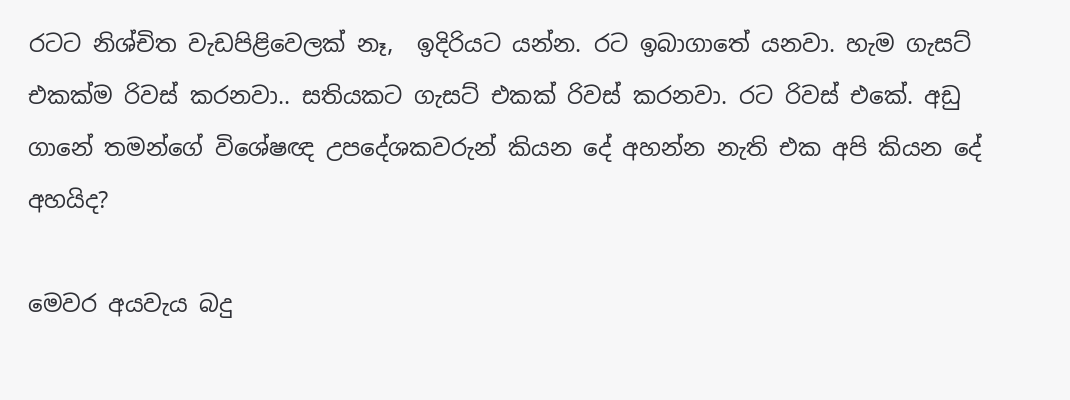රටට නිශ්චිත වැඩපිළිවෙලක් නෑ,  ඉදිරියට යන්න. රට ඉබාගාතේ යනවා. හැම ගැසට් එකක්ම රිවස් කරනවා.. සතියකට ගැසට් එකක් රිවස් කරනවා. රට රිවස් එකේ. අඩු ගානේ තමන්ගේ විශේෂඥ උපදේශකවරුන් කියන දේ අහන්න නැති එක අපි කියන දේ අහයිද?

මෙවර අයවැය බදු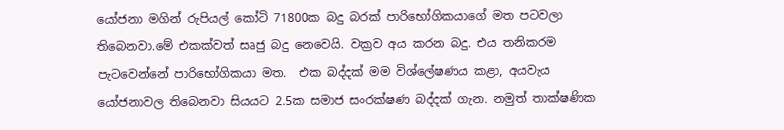යෝජනා මගින් රුපියල් කෝටි 71800ක බදු බරක් පාරිභෝගිකයාගේ මත පටවලා තිබෙනවා.මේ එකක්වත් සෘජු බදු නෙවෙයි. වක්‍රව අය කරන බදු. එය තනිකරම පැටවෙන්නේ පාරිභෝගිකයා මත.  එක බද්දක් මම විශ්ලේෂණය කළා, අයවැය යෝජනාවල තිබෙනවා සියයට 2.5ක සමාජ සංරක්ෂණ බද්දක් ගැන. නමුත් තාක්ෂණික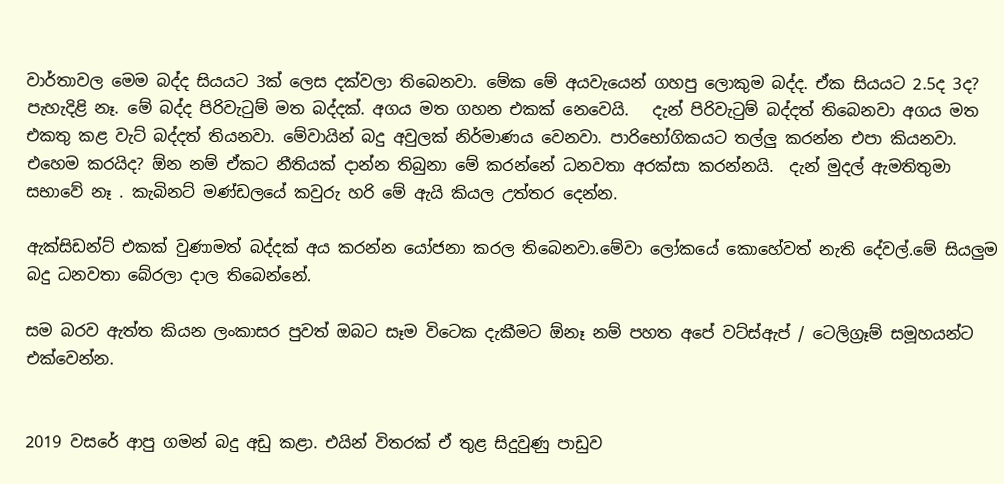වාර්තාවල මෙම බද්ද සියයට 3ක් ලෙස දක්වලා තිබෙනවා. මේක මේ අයවැයෙන් ගහපු ලොකුම බද්ද. ඒක සියයට 2.5ද 3ද? පැහැදිළි නෑ. මේ බද්ද පිරිවැටුම් මත බද්දක්. අගය මත ගහන එකක් නෙවෙයි.   දැන් පිරිවැටුම් බද්දත් තිබෙනවා අගය මත එකතු කළ වැට් බද්දත් තියනවා. මේවායින් බදු අවුලක් නිර්මාණය වෙනවා. පාරිභෝගිකයට තල්ලු කරන්න එපා කියනවා.  එහෙම කරයිද? ඕන නම් ඒකට නීතියක් දාන්න තිබුනා මේ කරන්නේ ධනවතා අරක්සා කරන්නයි.  දැන් මුදල් ඇමතිතුමා සභාවේ නෑ . කැබිනට් මණ්ඩලයේ කවුරු හරි මේ ඇයි කියල උත්තර දෙන්න.

ඇක්සිඩන්ට් එකක් වුණාමත් බද්දක් අය කරන්න යෝජනා කරල තිබෙනවා.මේවා ලෝකයේ කොහේවත් නැති දේවල්.මේ සියලුම බදු ධනවතා බේරලා දාල තිබෙන්නේ.

සම බරව ඇත්ත කියන ලංකාසර පුවත් ඔබට සෑම විටෙක දැකීමට ඕනෑ නම් පහත අපේ වට්ස්ඇප් / ටෙලිග්‍රෑම් සමූහයන්ට එක්වෙන්න.


2019 වසරේ ආපු ගමන් බදු අඩු කළා. එයින් විතරක් ඒ තුළ සිදුවුණු පාඩුව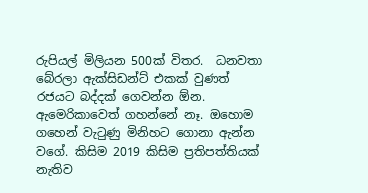රුපියල් මිලියන 500ක් විතර.  ධනවතා බේරලා ඇක්සිඩන්ට් එකක් වුණත් රජයට බද්දක් ගෙවන්න ඕන. ඇමෙරිකාවෙත් ගහන්නේ නෑ. ඔහොම ගහෙන් වැටුණු මිනිහට ගොනා ඇන්න වගේ. කිසිම 2019 කිසිම ප්‍රතිපත්තියක් නැතිව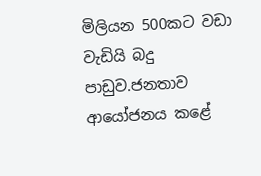මිලියන 500කට වඩා වැඩියි බදු පාඩුව.ජනතාව ආයෝජනය කළේ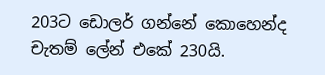203ට ඩොලර් ගන්නේ කොහෙන්ද චැතම් ලේන් එකේ 230යි.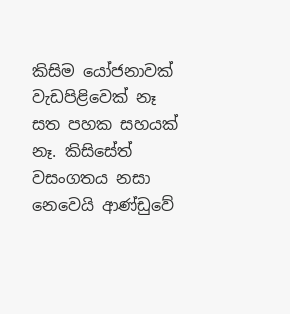කිසිම යෝජනාවක් වැඩපිළිවෙක් නෑ සත පහක සහයක් නෑ. කිසිසේත් වසංගතය නසා නෙවෙයි ආණ්ඩුවේ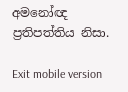අමනෝඥ ප්‍රතිපත්තිය නිසා.

Exit mobile version